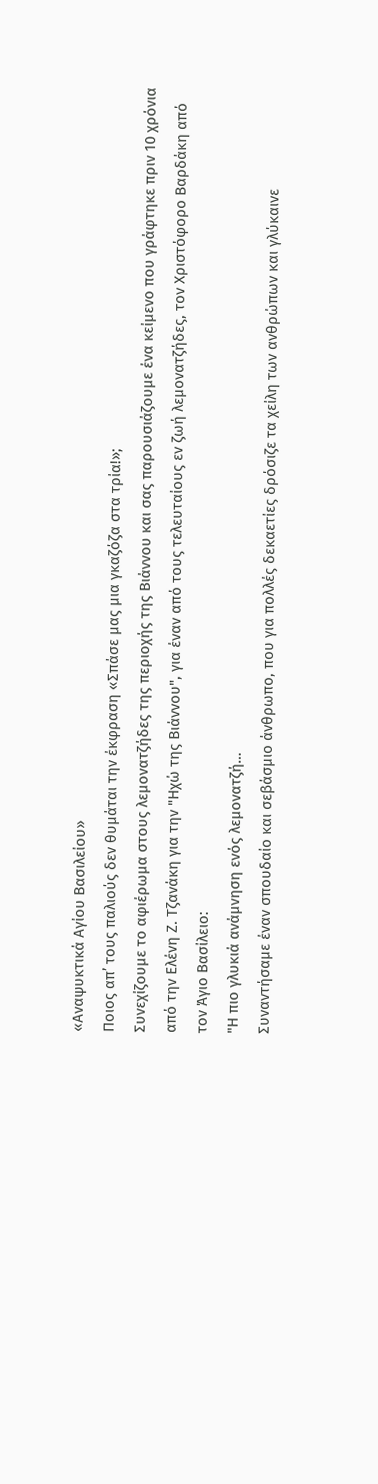«Αναψυκτικά Αγίου Βασιλείου»
Ποιος απ’ τους παλιούς δεν θυμάται την έκφραση «Σπάσε μας μια γκαζόζα στα τρία!»;
Συνεχίζουμε το αφιέρωμα στους λεμονατζήδες της περιοχής της Βιάννου και σας παρουσιάζουμε ένα κείμενο που γράφτηκε πριν 10 χρόνια από την Ελένη Ζ. Τζανάκη για την "Ηχώ της Βιάννου", για έναν από τους τελευταίους εν ζωή λεμονατζήδες, τον Χριστόφορο Βαρδάκη από τον Άγιο Βασίλειο:
"Η πιο γλυκιά ανάμνηση ενός λεμονατζή…
Συναντήσαμε έναν σπουδαίο και σεβάσμιο άνθρωπο, που για πολλές δεκαετίες δρόσιζε τα χείλη των ανθρώπων και γλύκαινε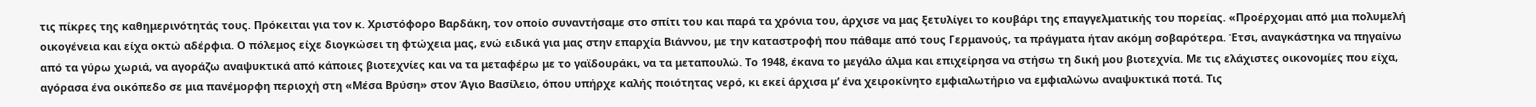τις πίκρες της καθημερινότητάς τους. Πρόκειται για τον κ. Χριστόφορο Βαρδάκη, τον οποίο συναντήσαμε στο σπίτι του και παρά τα χρόνια του, άρχισε να μας ξετυλίγει το κουβάρι της επαγγελματικής του πορείας. «Προέρχομαι από μια πολυμελή οικογένεια και είχα οκτώ αδέρφια. Ο πόλεμος είχε διογκώσει τη φτώχεια μας, ενώ ειδικά για μας στην επαρχία Βιάννου, με την καταστροφή που πάθαμε από τους Γερμανούς, τα πράγματα ήταν ακόμη σοβαρότερα. Έτσι, αναγκάστηκα να πηγαίνω από τα γύρω χωριά, να αγοράζω αναψυκτικά από κάποιες βιοτεχνίες και να τα μεταφέρω με το γαϊδουράκι, να τα μεταπουλώ. Το 1948, έκανα το μεγάλο άλμα και επιχείρησα να στήσω τη δική μου βιοτεχνία. Με τις ελάχιστες οικονομίες που είχα, αγόρασα ένα οικόπεδο σε μια πανέμορφη περιοχή στη «Μέσα Βρύση» στον Άγιο Βασίλειο, όπου υπήρχε καλής ποιότητας νερό, κι εκεί άρχισα μ’ ένα χειροκίνητο εμφιαλωτήριο να εμφιαλώνω αναψυκτικά ποτά. Τις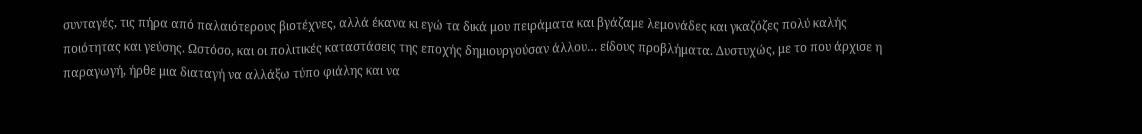συνταγές, τις πήρα από παλαιότερους βιοτέχνες, αλλά έκανα κι εγώ τα δικά μου πειράματα και βγάζαμε λεμονάδες και γκαζόζες πολύ καλής ποιότητας και γεύσης. Ωστόσο, και οι πολιτικές καταστάσεις της εποχής δημιουργούσαν άλλου… είδους προβλήματα. Δυστυχώς, με το που άρχισε η παραγωγή, ήρθε μια διαταγή να αλλάξω τύπο φιάλης και να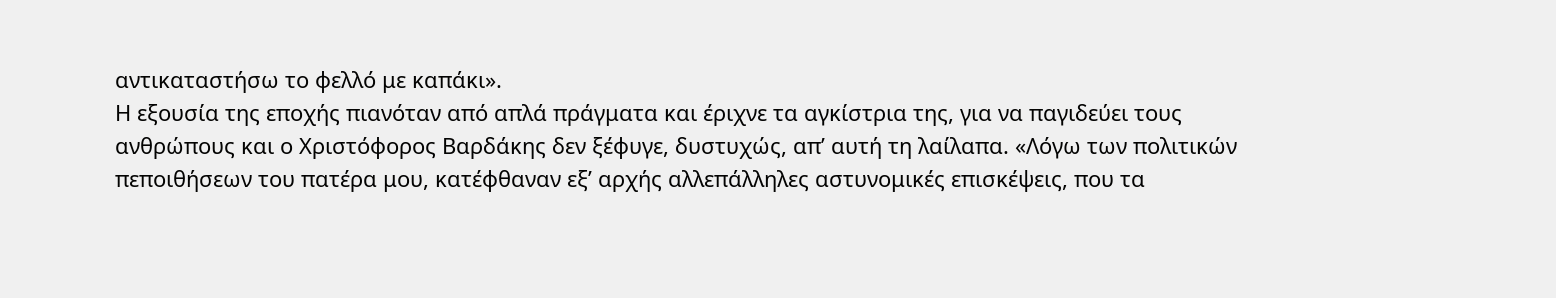αντικαταστήσω το φελλό με καπάκι».
Η εξουσία της εποχής πιανόταν από απλά πράγματα και έριχνε τα αγκίστρια της, για να παγιδεύει τους ανθρώπους και ο Χριστόφορος Βαρδάκης δεν ξέφυγε, δυστυχώς, απ’ αυτή τη λαίλαπα. «Λόγω των πολιτικών πεποιθήσεων του πατέρα μου, κατέφθαναν εξ’ αρχής αλλεπάλληλες αστυνομικές επισκέψεις, που τα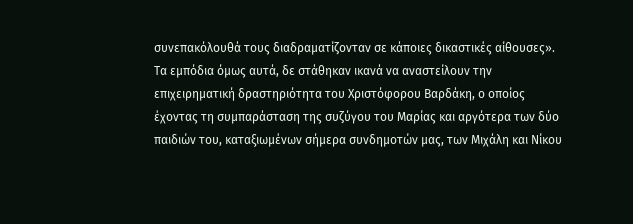συνεπακόλουθά τους διαδραματίζονταν σε κάποιες δικαστικές αίθουσες».
Τα εμπόδια όμως αυτά, δε στάθηκαν ικανά να αναστείλουν την επιχειρηματική δραστηριότητα του Χριστόφορου Βαρδάκη, ο οποίος έχοντας τη συμπαράσταση της συζύγου του Μαρίας και αργότερα των δύο παιδιών του, καταξιωμένων σήμερα συνδημοτών μας, των Μιχάλη και Νίκου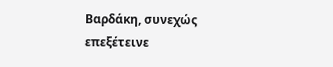Βαρδάκη, συνεχώς επεξέτεινε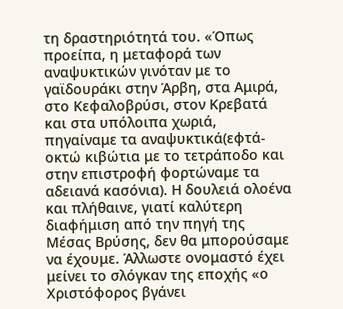τη δραστηριότητά του. «Όπως προείπα, η μεταφορά των αναψυκτικών γινόταν με το γαϊδουράκι στην Άρβη, στα Αμιρά, στο Κεφαλοβρύσι, στον Κρεβατά και στα υπόλοιπα χωριά, πηγαίναμε τα αναψυκτικά(εφτά- οκτώ κιβώτια με το τετράποδο και στην επιστροφή φορτώναμε τα αδειανά κασόνια). Η δουλειά ολοένα και πλήθαινε, γιατί καλύτερη διαφήμιση από την πηγή της Μέσας Βρύσης, δεν θα μπορούσαμε να έχουμε. Άλλωστε ονομαστό έχει μείνει το σλόγκαν της εποχής «ο Χριστόφορος βγάνει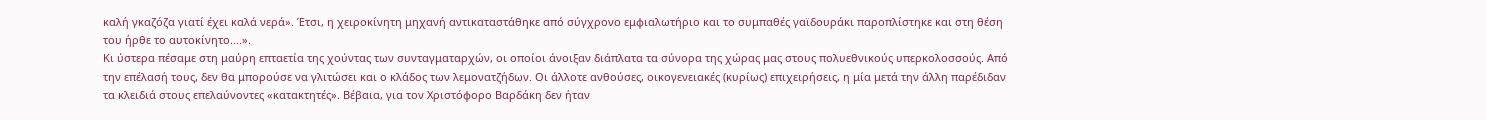καλή γκαζόζα γιατί έχει καλά νερά». Έτσι, η χειροκίνητη μηχανή αντικαταστάθηκε από σύγχρονο εμφιαλωτήριο και το συμπαθές γαϊδουράκι παροπλίστηκε και στη θέση του ήρθε το αυτοκίνητο….».
Κι ύστερα πέσαμε στη μαύρη επταετία της χούντας των συνταγματαρχών, οι οποίοι άνοιξαν διάπλατα τα σύνορα της χώρας μας στους πολυεθνικούς υπερκολοσσούς. Από την επέλασή τους, δεν θα μπορούσε να γλιτώσει και ο κλάδος των λεμονατζήδων. Οι άλλοτε ανθούσες, οικογενειακές (κυρίως) επιχειρήσεις, η μία μετά την άλλη παρέδιδαν τα κλειδιά στους επελαύνοντες «κατακτητές». Βέβαια, για τον Χριστόφορο Βαρδάκη δεν ήταν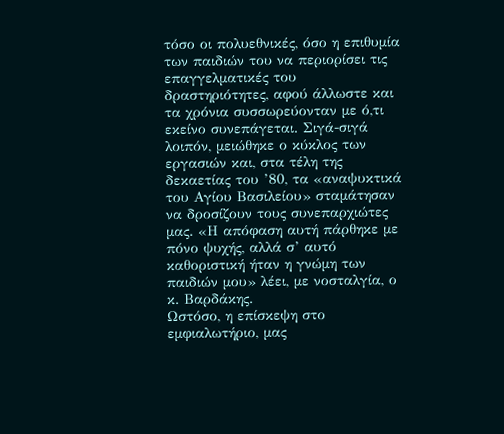τόσο οι πολυεθνικές, όσο η επιθυμία των παιδιών του να περιορίσει τις επαγγελματικές του δραστηριότητες, αφού άλλωστε και τα χρόνια συσσωρεύονταν με ό,τι εκείνο συνεπάγεται. Σιγά-σιγά λοιπόν, μειώθηκε ο κύκλος των εργασιών και, στα τέλη της δεκαετίας του ’80, τα «αναψυκτικά του Αγίου Βασιλείου» σταμάτησαν να δροσίζουν τους συνεπαρχιώτες μας. «Η απόφαση αυτή πάρθηκε με πόνο ψυχής, αλλά σ’ αυτό καθοριστική ήταν η γνώμη των παιδιών μου» λέει, με νοσταλγία, ο κ. Βαρδάκης.
Ωστόσο, η επίσκεψη στο εμφιαλωτήριο, μας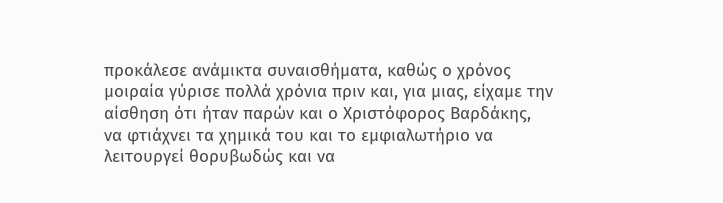προκάλεσε ανάμικτα συναισθήματα, καθώς ο χρόνος μοιραία γύρισε πολλά χρόνια πριν και, για μιας, είχαμε την αίσθηση ότι ήταν παρών και ο Χριστόφορος Βαρδάκης, να φτιάχνει τα χημικά του και το εμφιαλωτήριο να λειτουργεί θορυβωδώς και να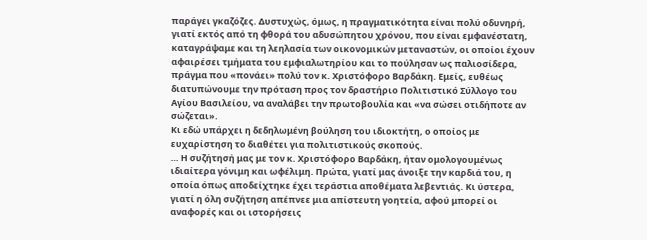παράγει γκαζόζες. Δυστυχώς, όμως, η πραγματικότητα είναι πολύ οδυνηρή, γιατί εκτός από τη φθορά του αδυσώπητου χρόνου, που είναι εμφανέστατη, καταγράψαμε και τη λεηλασία των οικονομικών μεταναστών, οι οποίοι έχουν αφαιρέσει τμήματα του εμφιαλωτηρίου και το πούλησαν ως παλιοσίδερα, πράγμα που «πονάει» πολύ τον κ. Χριστόφορο Βαρδάκη. Εμείς, ευθέως διατυπώνουμε την πρόταση προς τον δραστήριο Πολιτιστικό Σύλλογο του Αγίου Βασιλείου, να αναλάβει την πρωτοβουλία και «να σώσει οτιδήποτε αν σώζεται».
Κι εδώ υπάρχει η δεδηλωμένη βούληση του ιδιοκτήτη, ο οποίος με ευχαρίστηση το διαθέτει για πολιτιστικούς σκοπούς.
… Η συζήτησή μας με τον κ. Χριστόφορο Βαρδάκη, ήταν ομολογουμένως ιδιαίτερα γόνιμη και ωφέλιμη. Πρώτα, γιατί μας άνοιξε την καρδιά του, η οποία όπως αποδείχτηκε έχει τεράστια αποθέματα λεβεντιάς. Κι ύστερα, γιατί η όλη συζήτηση απέπνεε μια απίστευτη γοητεία, αφού μπορεί οι αναφορές και οι ιστορήσεις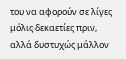του να αφορούν σε λίγες μόλις δεκαετίες πριν, αλλά δυστυχώς μάλλον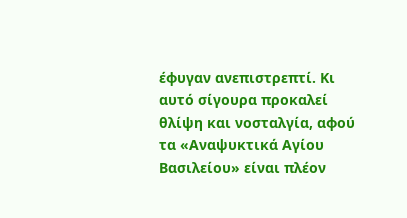έφυγαν ανεπιστρεπτί. Κι αυτό σίγουρα προκαλεί θλίψη και νοσταλγία, αφού τα «Αναψυκτικά Αγίου Βασιλείου» είναι πλέον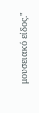μουσειακό είδος."